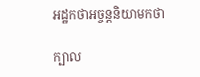អដ្ឋកថាអច្ចន្តនិយាមកថា

ក្បាល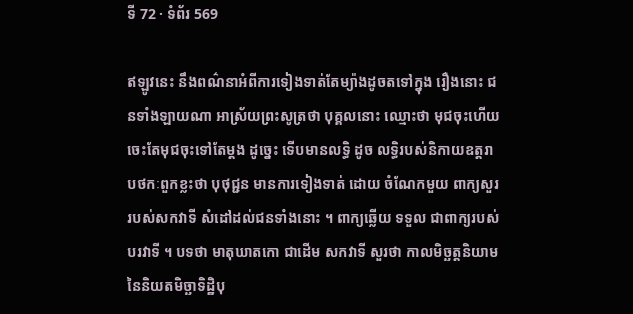ទី 72 · ទំព័រ 569

ឥឡូវនេះ នឹងពណ៌នាអំពីការទៀងទាត់តែម្យ៉ាងដូចតទៅក្នុង រឿងនោះ ជនទាំងឡាយណា អាស្រ័យព្រះសូត្រថា បុគ្គលនោះ ឈ្មោះថា មុជចុះហើយ ចេះតែមុជចុះទៅតែម្តង ដូច្នេះ ទើបមានលទ្ធិ ដូច លទ្ធិរបស់និកាយឧត្តរាបថកៈពួកខ្លះថា បុថុជ្ជន មានការទៀងទាត់ ដោយ ចំណែកមួយ ពាក្យសួររបស់សកវាទី សំដៅដល់ជនទាំងនោះ ។ ពាក្យឆ្លើយ ទទួល ជាពាក្យរបស់បរវាទី ។ បទថា មាតុឃាតកោ ជាដើម សកវាទី សួរថា កាលមិច្ឆត្តនិយាមនៃនិយតមិច្ឆាទិដ្ឋិបុ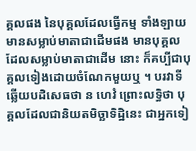គ្គលផង នៃបុគ្គលដែលធ្វើកម្ម ទាំងឡាយ មានសម្លាប់មាតាជាដើមផង មានបុគ្គលដែលសម្លាប់មាតាជាដើម នោះ ក៏គប្បីជាបុគ្គលទៀងដោយចំណែកមួយឬ ។ បរវាទីឆ្លើយបដិសេធថា ន ហេវំ ព្រោះលទ្ធិថា បុគ្គលដែលជានិយតមិច្ឆាទិដ្ឋិនេះ ជាអ្នកទៀ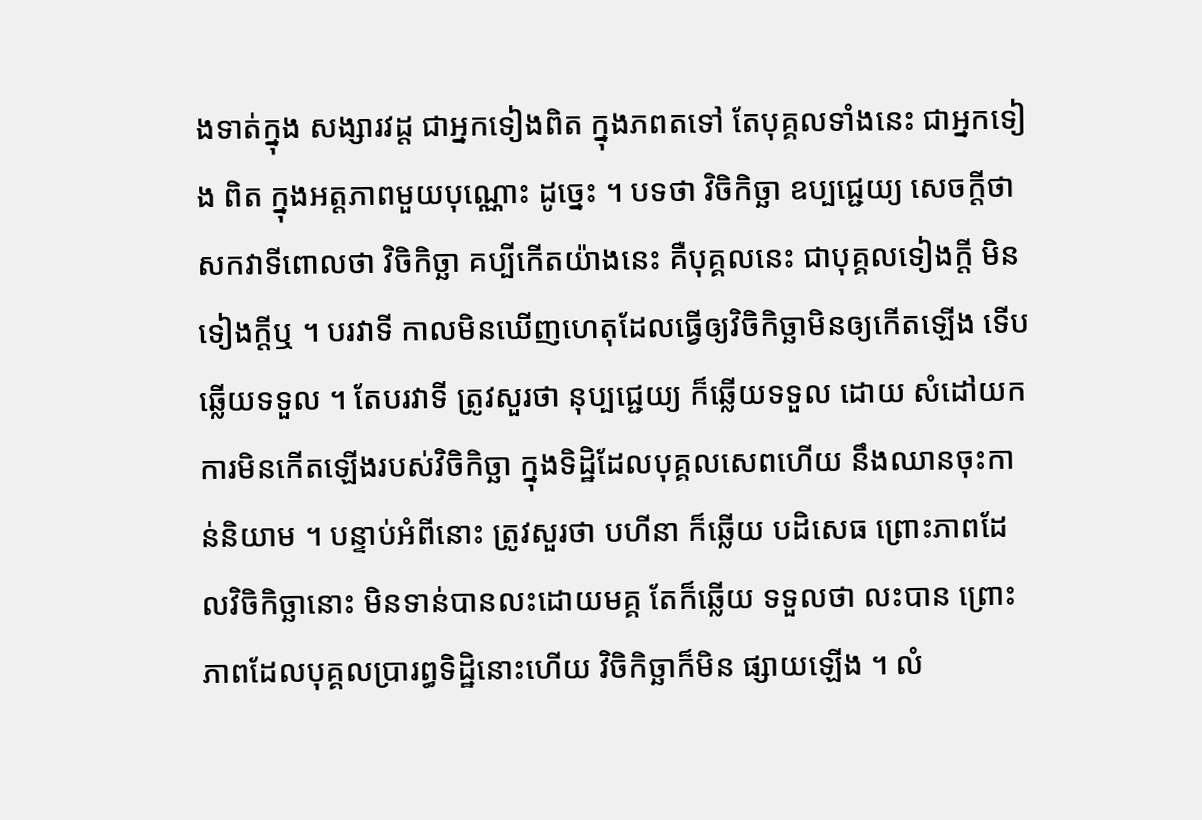ងទាត់ក្នុង សង្សារវដ្ត ជាអ្នកទៀងពិត ក្នុងភពតទៅ តែបុគ្គលទាំងនេះ ជាអ្នកទៀង ពិត ក្នុងអត្តភាពមួយបុណ្ណោះ ដូច្នេះ ។ បទថា វិចិកិច្ឆា ឧប្បជ្ជេយ្យ សេចក្តីថា សកវាទីពោលថា វិចិកិច្ឆា គប្បីកើតយ៉ាងនេះ គឺបុគ្គលនេះ ជាបុគ្គលទៀងក្តី មិនទៀងក្តីឬ ។ បរវាទី កាលមិនឃើញហេតុដែលធ្វើឲ្យវិចិកិច្ឆាមិនឲ្យកើតឡើង ទើបឆ្លើយទទួល ។ តែបរវាទី ត្រូវសួរថា នុប្បជ្ជេយ្យ ក៏ឆ្លើយទទួល ដោយ សំដៅយកការមិនកើតឡើងរបស់វិចិកិច្ឆា ក្នុងទិដ្ឋិដែលបុគ្គលសេពហើយ នឹងឈានចុះកាន់និយាម ។ បន្ទាប់អំពីនោះ ត្រូវសួរថា បហីនា ក៏ឆ្លើយ បដិសេធ ព្រោះភាពដែលវិចិកិច្ឆានោះ មិនទាន់បានលះដោយមគ្គ តែក៏ឆ្លើយ ទទួលថា លះបាន ព្រោះភាពដែលបុគ្គលប្រារព្ធទិដ្ឋិនោះហើយ វិចិកិច្ឆាក៏មិន ផ្សាយឡើង ។ លំ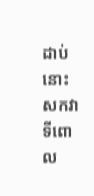ដាប់នោះ សកវាទីពោល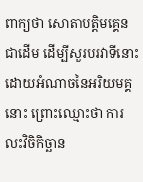ពាក្យថា សោតាបត្តិមគ្គេន ជាដើម ដើម្បីសួរបរវាទីនោះដោយអំណាចនៃអរិយមគ្គនោះ ព្រោះឈ្មោះថា ការលះវិចិកិច្ឆាន